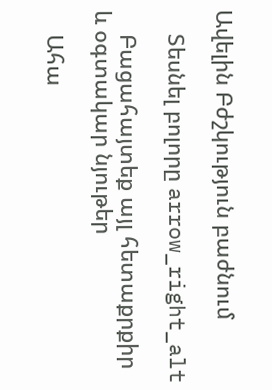Ավելին Բժշկություն բաժնում

    Տեսնել բոլորը arrow_right_alt

    Բացահայտեք այլ հետաքրքիր և օգտակար նյութեր

    Ահա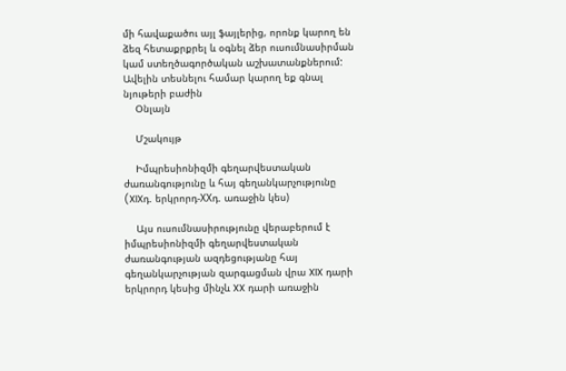մի հավաքածու այլ ֆայլերից, որոնք կարող են ձեզ հետաքրքրել և օգնել ձեր ուսումնասիրման կամ ստեղծագործական աշխատանքներում: Ավելին տեսնելու համար կարող եք գնալ նյութերի բաժին
    Օնլայն

    Մշակույթ

    Իմպրեսիոնիզմի գեղարվեստական ժառանգությունը և հայ գեղանկարչությունը (XIXդ. երկրորդ-XXդ. առաջին կես)

    Այս ուսումնասիրությունը վերաբերում է իմպրեսիոնիզմի գեղարվեստական ժառանգության ազդեցությանը հայ գեղանկարչության զարգացման վրա XIX դարի երկրորդ կեսից մինչև XX դարի առաջին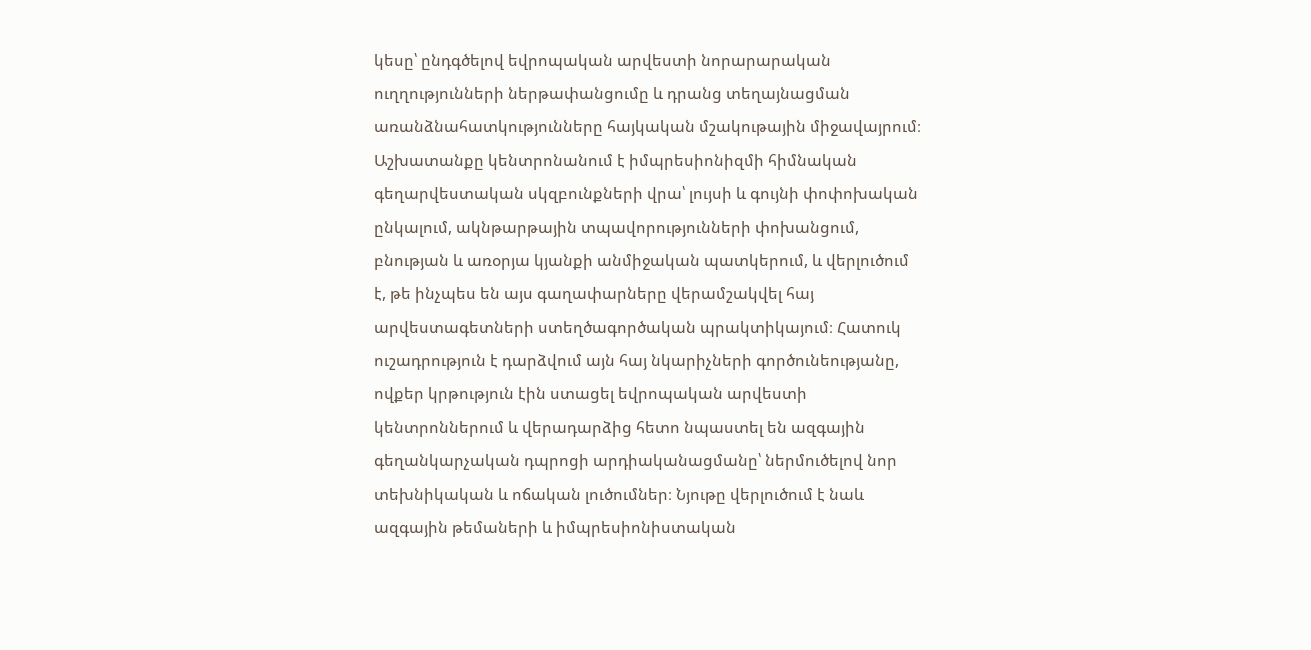կեսը՝ ընդգծելով եվրոպական արվեստի նորարարական ուղղությունների ներթափանցումը և դրանց տեղայնացման առանձնահատկությունները հայկական մշակութային միջավայրում։ Աշխատանքը կենտրոնանում է իմպրեսիոնիզմի հիմնական գեղարվեստական սկզբունքների վրա՝ լույսի և գույնի փոփոխական ընկալում, ակնթարթային տպավորությունների փոխանցում, բնության և առօրյա կյանքի անմիջական պատկերում, և վերլուծում է, թե ինչպես են այս գաղափարները վերամշակվել հայ արվեստագետների ստեղծագործական պրակտիկայում։ Հատուկ ուշադրություն է դարձվում այն հայ նկարիչների գործունեությանը, ովքեր կրթություն էին ստացել եվրոպական արվեստի կենտրոններում և վերադարձից հետո նպաստել են ազգային գեղանկարչական դպրոցի արդիականացմանը՝ ներմուծելով նոր տեխնիկական և ոճական լուծումներ։ Նյութը վերլուծում է նաև ազգային թեմաների և իմպրեսիոնիստական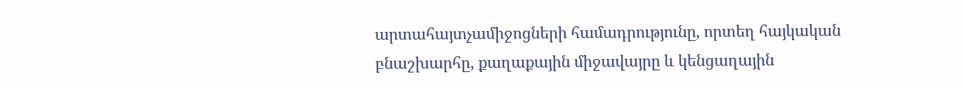արտահայտչամիջոցների համադրությունը, որտեղ հայկական բնաշխարհը, քաղաքային միջավայրը և կենցաղային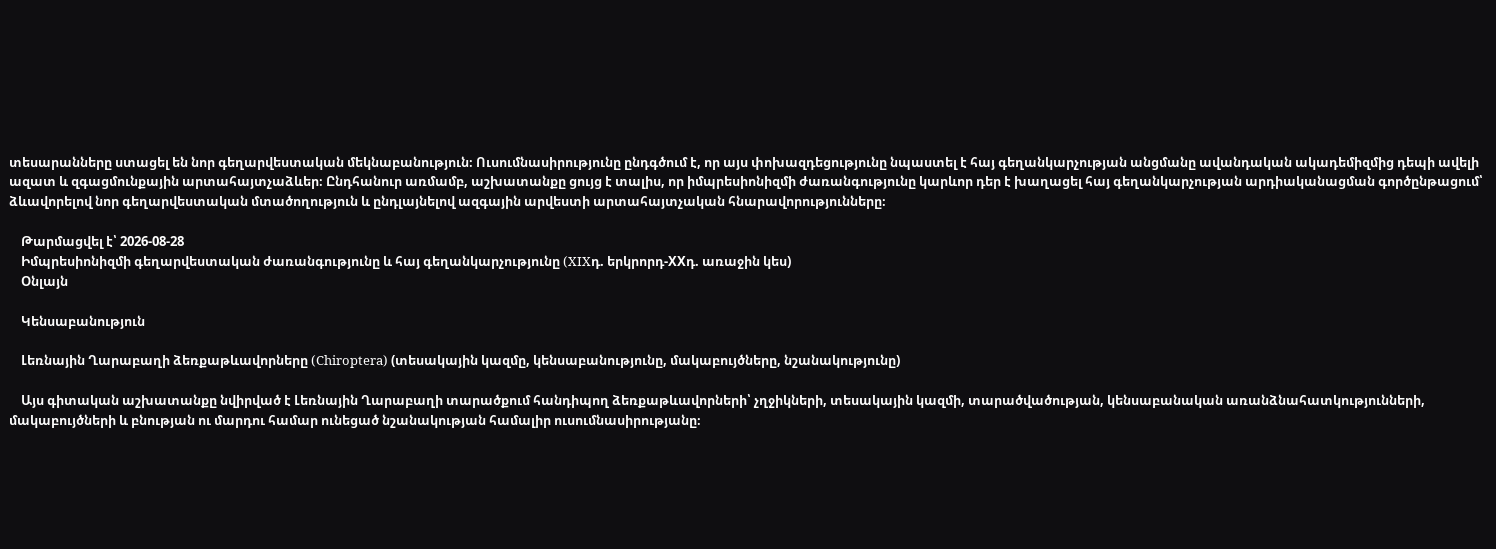տեսարանները ստացել են նոր գեղարվեստական մեկնաբանություն։ Ուսումնասիրությունը ընդգծում է, որ այս փոխազդեցությունը նպաստել է հայ գեղանկարչության անցմանը ավանդական ակադեմիզմից դեպի ավելի ազատ և զգացմունքային արտահայտչաձևեր։ Ընդհանուր առմամբ, աշխատանքը ցույց է տալիս, որ իմպրեսիոնիզմի ժառանգությունը կարևոր դեր է խաղացել հայ գեղանկարչության արդիականացման գործընթացում՝ ձևավորելով նոր գեղարվեստական մտածողություն և ընդլայնելով ազգային արվեստի արտահայտչական հնարավորությունները։

    Թարմացվել է՝ 2026-08-28
    Իմպրեսիոնիզմի գեղարվեստական ժառանգությունը և հայ գեղանկարչությունը (XIXդ. երկրորդ-XXդ. առաջին կես)
    Օնլայն

    Կենսաբանություն

    Լեռնային Ղարաբաղի ձեռքաթևավորները (Chiroptera) (տեսակային կազմը, կենսաբանությունը, մակաբույծները, նշանակությունը)

    Այս գիտական աշխատանքը նվիրված է Լեռնային Ղարաբաղի տարածքում հանդիպող ձեռքաթևավորների՝ չղջիկների, տեսակային կազմի, տարածվածության, կենսաբանական առանձնահատկությունների, մակաբույծների և բնության ու մարդու համար ունեցած նշանակության համալիր ուսումնասիրությանը։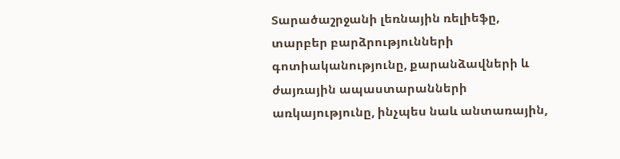Տարածաշրջանի լեռնային ռելիեֆը, տարբեր բարձրությունների գոտիականությունը, քարանձավների և ժայռային ապաստարանների առկայությունը, ինչպես նաև անտառային,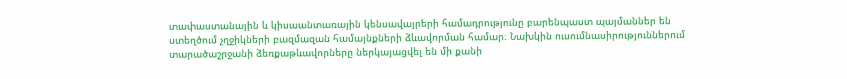տափաստանային և կիսաանտառային կենսավայրերի համադրությունը բարենպաստ պայմաններ են ստեղծում չղջիկների բազմազան համայնքների ձևավորման համար։ Նախկին ուսումնասիրություններում տարածաշրջանի ձեռքաթևավորները ներկայացվել են մի քանի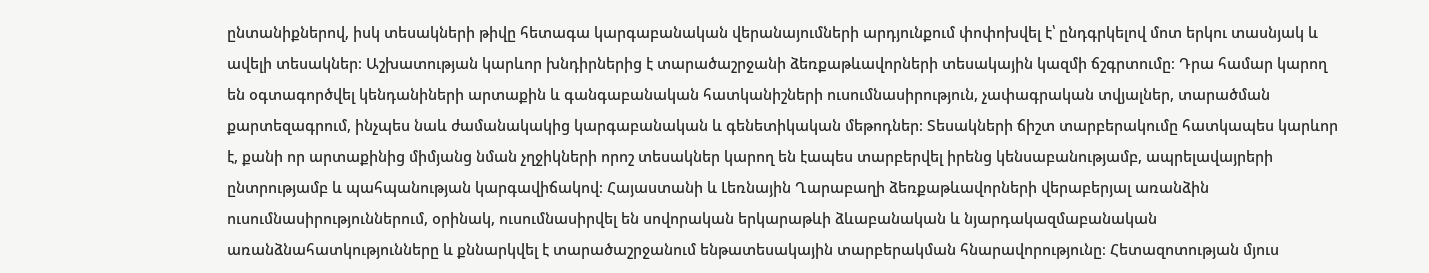ընտանիքներով, իսկ տեսակների թիվը հետագա կարգաբանական վերանայումների արդյունքում փոփոխվել է՝ ընդգրկելով մոտ երկու տասնյակ և ավելի տեսակներ։ Աշխատության կարևոր խնդիրներից է տարածաշրջանի ձեռքաթևավորների տեսակային կազմի ճշգրտումը։ Դրա համար կարող են օգտագործվել կենդանիների արտաքին և գանգաբանական հատկանիշների ուսումնասիրություն, չափագրական տվյալներ, տարածման քարտեզագրում, ինչպես նաև ժամանակակից կարգաբանական և գենետիկական մեթոդներ։ Տեսակների ճիշտ տարբերակումը հատկապես կարևոր է, քանի որ արտաքինից միմյանց նման չղջիկների որոշ տեսակներ կարող են էապես տարբերվել իրենց կենսաբանությամբ, ապրելավայրերի ընտրությամբ և պահպանության կարգավիճակով։ Հայաստանի և Լեռնային Ղարաբաղի ձեռքաթևավորների վերաբերյալ առանձին ուսումնասիրություններում, օրինակ, ուսումնասիրվել են սովորական երկարաթևի ձևաբանական և նյարդակազմաբանական առանձնահատկությունները և քննարկվել է տարածաշրջանում ենթատեսակային տարբերակման հնարավորությունը։ Հետազոտության մյուս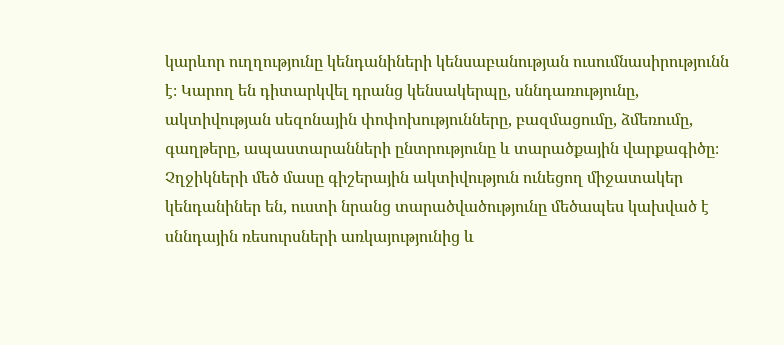կարևոր ուղղությունը կենդանիների կենսաբանության ուսումնասիրությունն է։ Կարող են դիտարկվել դրանց կենսակերպը, սննդառությունը, ակտիվության սեզոնային փոփոխությունները, բազմացումը, ձմեռումը, գաղթերը, ապաստարանների ընտրությունը և տարածքային վարքագիծը։ Չղջիկների մեծ մասը գիշերային ակտիվություն ունեցող միջատակեր կենդանիներ են, ուստի նրանց տարածվածությունը մեծապես կախված է սննդային ռեսուրսների առկայությունից և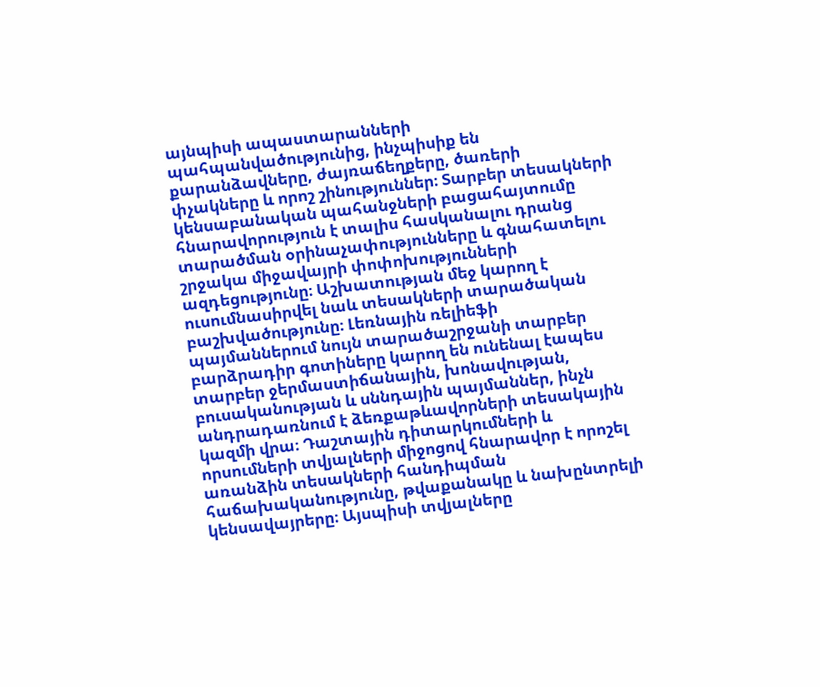այնպիսի ապաստարանների պահպանվածությունից, ինչպիսիք են քարանձավները, ժայռաճեղքերը, ծառերի փչակները և որոշ շինություններ։ Տարբեր տեսակների կենսաբանական պահանջների բացահայտումը հնարավորություն է տալիս հասկանալու դրանց տարածման օրինաչափությունները և գնահատելու շրջակա միջավայրի փոփոխությունների ազդեցությունը։ Աշխատության մեջ կարող է ուսումնասիրվել նաև տեսակների տարածական բաշխվածությունը։ Լեռնային ռելիեֆի պայմաններում նույն տարածաշրջանի տարբեր բարձրադիր գոտիները կարող են ունենալ էապես տարբեր ջերմաստիճանային, խոնավության, բուսականության և սննդային պայմաններ, ինչն անդրադառնում է ձեռքաթևավորների տեսակային կազմի վրա։ Դաշտային դիտարկումների և որսումների տվյալների միջոցով հնարավոր է որոշել առանձին տեսակների հանդիպման հաճախականությունը, թվաքանակը և նախընտրելի կենսավայրերը։ Այսպիսի տվյալները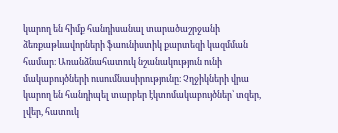կարող են հիմք հանդիսանալ տարածաշրջանի ձեռքաթևավորների ֆաունիստիկ քարտեզի կազմման համար։ Առանձնահատուկ նշանակություն ունի մակաբույծների ուսումնասիրությունը։ Չղջիկների վրա կարող են հանդիպել տարբեր էկտոմակաբույծներ՝ տզեր, լվեր, հատուկ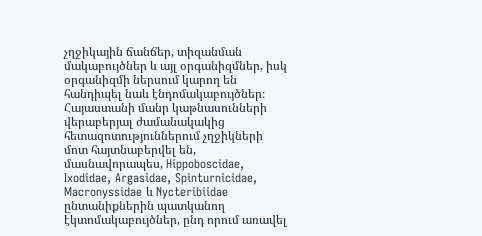չղջիկային ճանճեր, տիզանման մակաբույծներ և այլ օրգանիզմներ, իսկ օրգանիզմի ներսում կարող են հանդիպել նաև էնդոմակաբույծներ։ Հայաստանի մանր կաթնասունների վերաբերյալ ժամանակակից հետազոտություններում չղջիկների մոտ հայտնաբերվել են, մասնավորապես, Hippoboscidae, Ixodidae, Argasidae, Spinturnicidae, Macronyssidae և Nycteribiidae ընտանիքներին պատկանող էկտոմակաբույծներ, ընդ որում առավել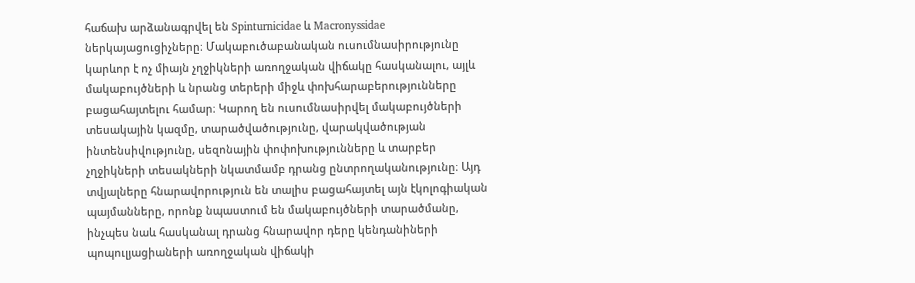հաճախ արձանագրվել են Spinturnicidae և Macronyssidae ներկայացուցիչները։ Մակաբուծաբանական ուսումնասիրությունը կարևոր է ոչ միայն չղջիկների առողջական վիճակը հասկանալու, այլև մակաբույծների և նրանց տերերի միջև փոխհարաբերությունները բացահայտելու համար։ Կարող են ուսումնասիրվել մակաբույծների տեսակային կազմը, տարածվածությունը, վարակվածության ինտենսիվությունը, սեզոնային փոփոխությունները և տարբեր չղջիկների տեսակների նկատմամբ դրանց ընտրողականությունը։ Այդ տվյալները հնարավորություն են տալիս բացահայտել այն էկոլոգիական պայմանները, որոնք նպաստում են մակաբույծների տարածմանը, ինչպես նաև հասկանալ դրանց հնարավոր դերը կենդանիների պոպուլյացիաների առողջական վիճակի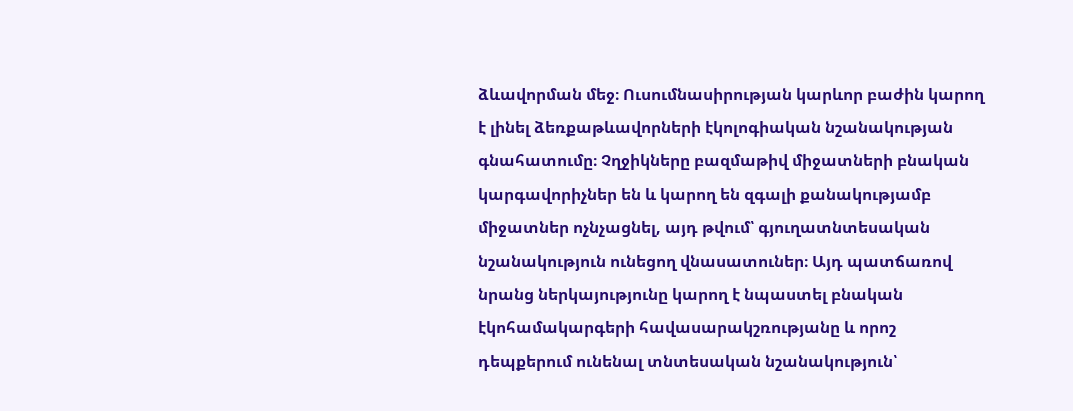ձևավորման մեջ։ Ուսումնասիրության կարևոր բաժին կարող է լինել ձեռքաթևավորների էկոլոգիական նշանակության գնահատումը։ Չղջիկները բազմաթիվ միջատների բնական կարգավորիչներ են և կարող են զգալի քանակությամբ միջատներ ոչնչացնել, այդ թվում՝ գյուղատնտեսական նշանակություն ունեցող վնասատուներ։ Այդ պատճառով նրանց ներկայությունը կարող է նպաստել բնական էկոհամակարգերի հավասարակշռությանը և որոշ դեպքերում ունենալ տնտեսական նշանակություն՝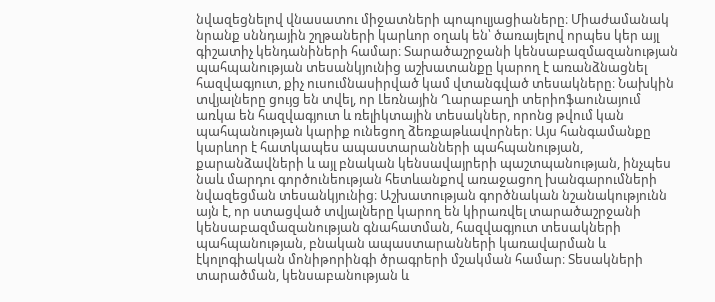նվազեցնելով վնասատու միջատների պոպուլյացիաները։ Միաժամանակ նրանք սննդային շղթաների կարևոր օղակ են՝ ծառայելով որպես կեր այլ գիշատիչ կենդանիների համար։ Տարածաշրջանի կենսաբազմազանության պահպանության տեսանկյունից աշխատանքը կարող է առանձնացնել հազվագյուտ, քիչ ուսումնասիրված կամ վտանգված տեսակները։ Նախկին տվյալները ցույց են տվել, որ Լեռնային Ղարաբաղի տերիոֆաունայում առկա են հազվագյուտ և ռելիկտային տեսակներ, որոնց թվում կան պահպանության կարիք ունեցող ձեռքաթևավորներ։ Այս հանգամանքը կարևոր է հատկապես ապաստարանների պահպանության, քարանձավների և այլ բնական կենսավայրերի պաշտպանության, ինչպես նաև մարդու գործունեության հետևանքով առաջացող խանգարումների նվազեցման տեսանկյունից։ Աշխատության գործնական նշանակությունն այն է, որ ստացված տվյալները կարող են կիրառվել տարածաշրջանի կենսաբազմազանության գնահատման, հազվագյուտ տեսակների պահպանության, բնական ապաստարանների կառավարման և էկոլոգիական մոնիթորինգի ծրագրերի մշակման համար։ Տեսակների տարածման, կենսաբանության և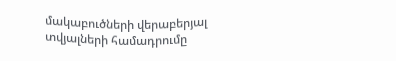մակաբուծների վերաբերյալ տվյալների համադրումը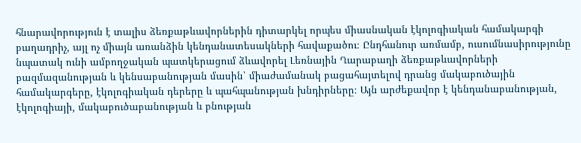հնարավորություն է տալիս ձեռքաթևավորներին դիտարկել որպես միասնական էկոլոգիական համակարգի բաղադրիչ, այլ ոչ միայն առանձին կենդանատեսակների հավաքածու։ Ընդհանուր առմամբ, ուսումնասիրությունը նպատակ ունի ամբողջական պատկերացում ձևավորել Լեռնային Ղարաբաղի ձեռքաթևավորների բազմազանության և կենսաբանության մասին՝ միաժամանակ բացահայտելով դրանց մակաբուծային համակարգերը, էկոլոգիական դերերը և պահպանության խնդիրները։ Այն արժեքավոր է կենդանաբանության, էկոլոգիայի, մակաբուծաբանության և բնության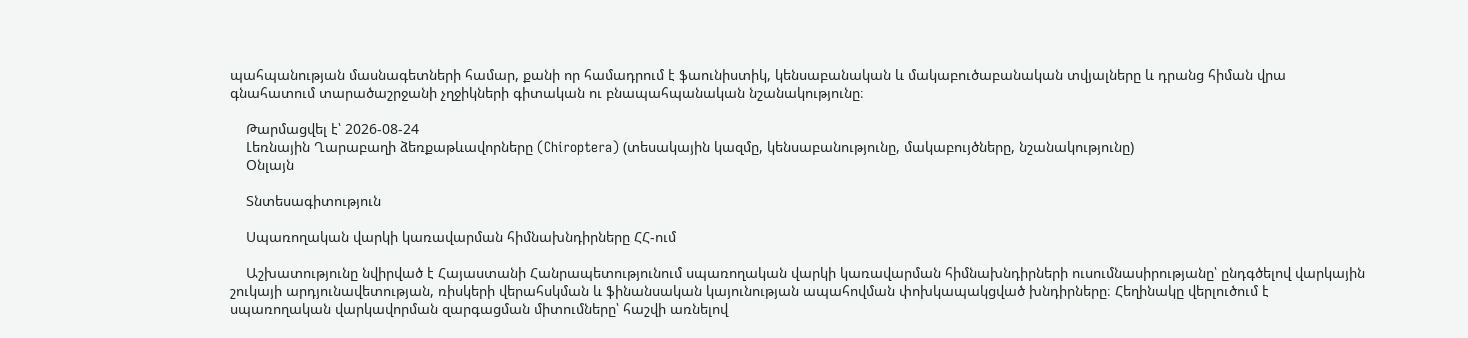պահպանության մասնագետների համար, քանի որ համադրում է ֆաունիստիկ, կենսաբանական և մակաբուծաբանական տվյալները և դրանց հիման վրա գնահատում տարածաշրջանի չղջիկների գիտական ու բնապահպանական նշանակությունը։

    Թարմացվել է՝ 2026-08-24
    Լեռնային Ղարաբաղի ձեռքաթևավորները (Chiroptera) (տեսակային կազմը, կենսաբանությունը, մակաբույծները, նշանակությունը)
    Օնլայն

    Տնտեսագիտություն

    Սպառողական վարկի կառավարման հիմնախնդիրները ՀՀ-ում

    Աշխատությունը նվիրված է Հայաստանի Հանրապետությունում սպառողական վարկի կառավարման հիմնախնդիրների ուսումնասիրությանը՝ ընդգծելով վարկային շուկայի արդյունավետության, ռիսկերի վերահսկման և ֆինանսական կայունության ապահովման փոխկապակցված խնդիրները։ Հեղինակը վերլուծում է սպառողական վարկավորման զարգացման միտումները՝ հաշվի առնելով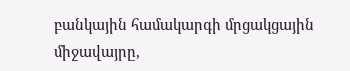բանկային համակարգի մրցակցային միջավայրը,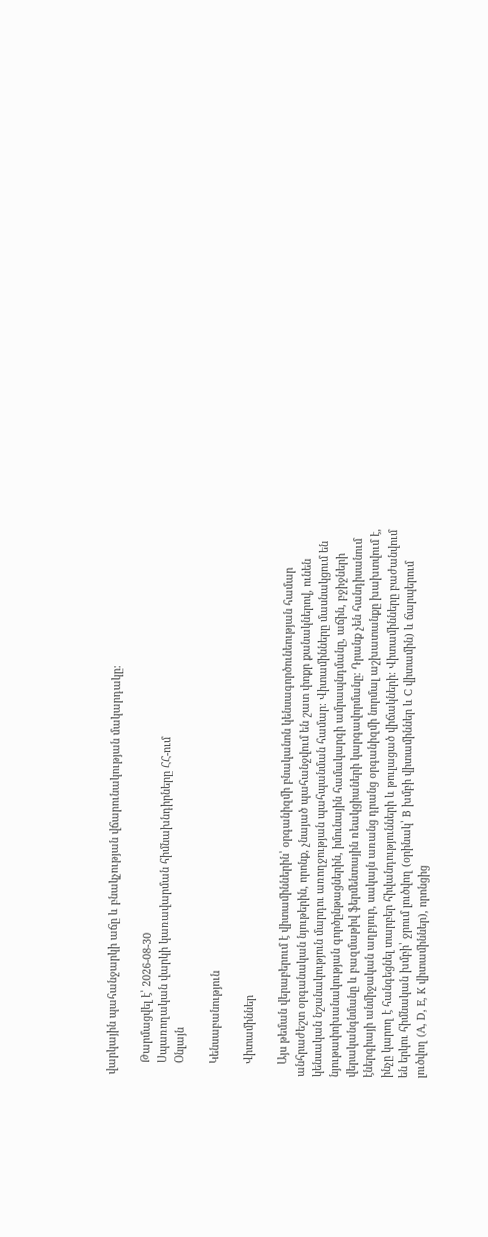վարկային պահանջարկի աճը և բնակչության վճարունակության մակարդակը։

    Թարմացվել է՝ 2026-08-30
    Սպառողական վարկի կառավարման հիմնախնդիրները ՀՀ-ում
    Օնլայն

    Կենսաբանություն

    Վիտամիններ

    Այս թեման վերաբերում է վիտամիններին՝ օրգանիզմի բնականոն կենսագործունեության համար անհրաժեշտ օրգանական նյութերին, որոնք, չնայած պահանջվում են շատ փոքր քանակներով, ունեն կենսական նշանակություն մարդու առողջության պահպանման համար։ Վիտամինները մասնակցում են նյութափոխանակության գործընթացներին, իմունային համակարգի ամրապնդմանը, աճին, բջիջների վերականգնմանը և բազմաթիվ ֆերմենտային ռեակցիաների կարգավորմանը։ Դրանք չեն հանդիսանում էներգիայի անմիջական աղբյուր, սակայն առանց դրանց օրգանիզմի նորմալ աշխատանքը խախտվում է, ինչը կարող է հանգեցնել տարբեր հիվանդությունների և թուլացած վիճակների։ Վիտամինները բաժանվում են երկու հիմնական խմբի՝ ջրում լուծվող (օրինակ՝ B խմբի վիտամիններ և C վիտամին) և ճարպերում լուծվող (A, D, E, K վիտամիններ), որոնցից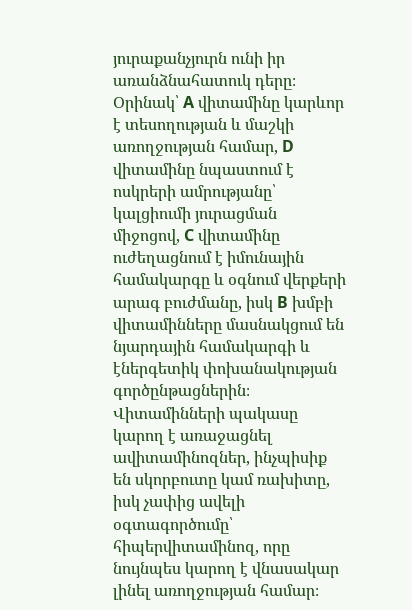յուրաքանչյուրն ունի իր առանձնահատուկ դերը։ Օրինակ՝ A վիտամինը կարևոր է տեսողության և մաշկի առողջության համար, D վիտամինը նպաստում է ոսկրերի ամրությանը՝ կալցիումի յուրացման միջոցով, C վիտամինը ուժեղացնում է իմունային համակարգը և օգնում վերքերի արագ բուժմանը, իսկ B խմբի վիտամինները մասնակցում են նյարդային համակարգի և էներգետիկ փոխանակության գործընթացներին։ Վիտամինների պակասը կարող է առաջացնել ավիտամինոզներ, ինչպիսիք են սկորբուտը կամ ռախիտը, իսկ չափից ավելի օգտագործումը՝ հիպերվիտամինոզ, որը նույնպես կարող է վնասակար լինել առողջության համար։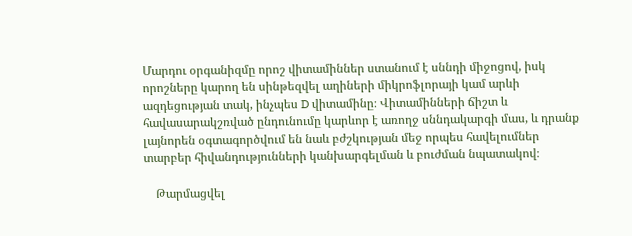Մարդու օրգանիզմը որոշ վիտամիններ ստանում է սննդի միջոցով, իսկ որոշները կարող են սինթեզվել աղիների միկրոֆլորայի կամ արևի ազդեցության տակ, ինչպես D վիտամինը։ Վիտամինների ճիշտ և հավասարակշռված ընդունումը կարևոր է առողջ սննդակարգի մաս, և դրանք լայնորեն օգտագործվում են նաև բժշկության մեջ որպես հավելումներ տարբեր հիվանդությունների կանխարգելման և բուժման նպատակով։

    Թարմացվել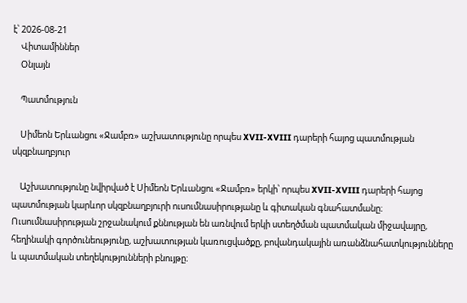է՝ 2026-08-21
    Վիտամիններ
    Օնլայն

    Պատմություն

    Սիմեոն Երևանցու «Ջամբռ» աշխատությունը որպես XVII-XVIII դարերի հայոց պատմության սկզբնաղբյուր

    Աշխատությունը նվիրված է Սիմեոն Երևանցու «Ջամբռ» երկի՝ որպես XVII-XVIII դարերի հայոց պատմության կարևոր սկզբնաղբյուրի ուսումնասիրությանը և գիտական գնահատմանը։ Ուսումնասիրության շրջանակում քննության են առնվում երկի ստեղծման պատմական միջավայրը, հեղինակի գործունեությունը, աշխատության կառուցվածքը, բովանդակային առանձնահատկությունները և պատմական տեղեկությունների բնույթը։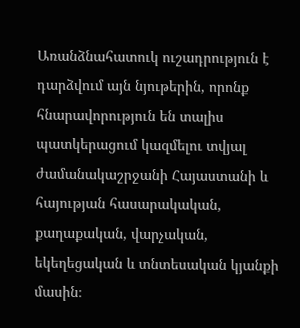Առանձնահատուկ ուշադրություն է դարձվում այն նյութերին, որոնք հնարավորություն են տալիս պատկերացում կազմելու տվյալ ժամանակաշրջանի Հայաստանի և հայության հասարակական, քաղաքական, վարչական, եկեղեցական և տնտեսական կյանքի մասին։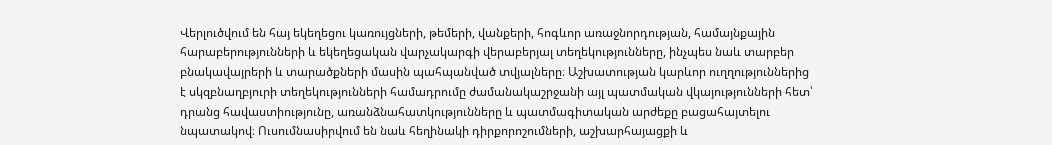Վերլուծվում են հայ եկեղեցու կառույցների, թեմերի, վանքերի, հոգևոր առաջնորդության, համայնքային հարաբերությունների և եկեղեցական վարչակարգի վերաբերյալ տեղեկությունները, ինչպես նաև տարբեր բնակավայրերի և տարածքների մասին պահպանված տվյալները։ Աշխատության կարևոր ուղղություններից է սկզբնաղբյուրի տեղեկությունների համադրումը ժամանակաշրջանի այլ պատմական վկայությունների հետ՝ դրանց հավաստիությունը, առանձնահատկությունները և պատմագիտական արժեքը բացահայտելու նպատակով։ Ուսումնասիրվում են նաև հեղինակի դիրքորոշումների, աշխարհայացքի և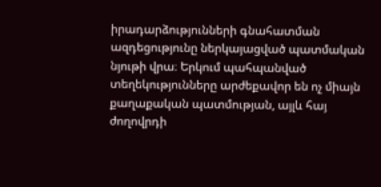իրադարձությունների գնահատման ազդեցությունը ներկայացված պատմական նյութի վրա։ Երկում պահպանված տեղեկությունները արժեքավոր են ոչ միայն քաղաքական պատմության, այլև հայ ժողովրդի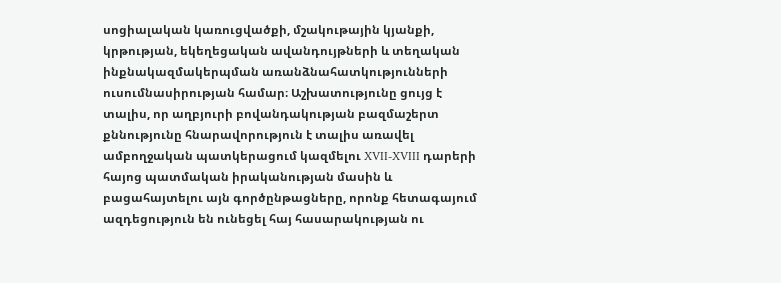սոցիալական կառուցվածքի, մշակութային կյանքի, կրթության, եկեղեցական ավանդույթների և տեղական ինքնակազմակերպման առանձնահատկությունների ուսումնասիրության համար։ Աշխատությունը ցույց է տալիս, որ աղբյուրի բովանդակության բազմաշերտ քննությունը հնարավորություն է տալիս առավել ամբողջական պատկերացում կազմելու XVII-XVIII դարերի հայոց պատմական իրականության մասին և բացահայտելու այն գործընթացները, որոնք հետագայում ազդեցություն են ունեցել հայ հասարակության ու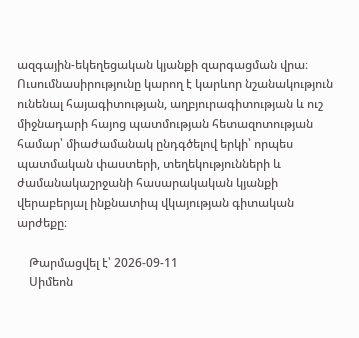ազգային-եկեղեցական կյանքի զարգացման վրա։ Ուսումնասիրությունը կարող է կարևոր նշանակություն ունենալ հայագիտության, աղբյուրագիտության և ուշ միջնադարի հայոց պատմության հետազոտության համար՝ միաժամանակ ընդգծելով երկի՝ որպես պատմական փաստերի, տեղեկությունների և ժամանակաշրջանի հասարակական կյանքի վերաբերյալ ինքնատիպ վկայության գիտական արժեքը։

    Թարմացվել է՝ 2026-09-11
    Սիմեոն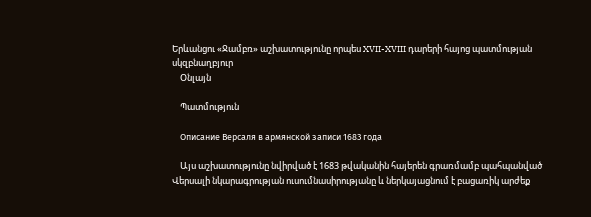Երևանցու «Ջամբռ» աշխատությունը որպես XVII-XVIII դարերի հայոց պատմության սկզբնաղբյուր
    Օնլայն

    Պատմություն

    Описание Версаля в армянской записи 1683 года

    Այս աշխատությունը նվիրված է 1683 թվականին հայերեն գրառմամբ պահպանված Վերսալի նկարագրության ուսումնասիրությանը և ներկայացնում է բացառիկ արժեք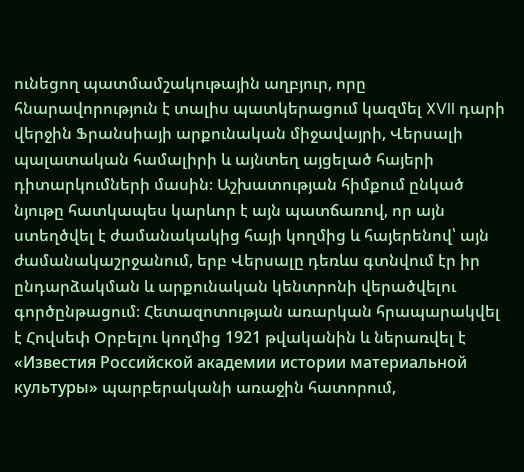ունեցող պատմամշակութային աղբյուր, որը հնարավորություն է տալիս պատկերացում կազմել XVII դարի վերջին Ֆրանսիայի արքունական միջավայրի, Վերսալի պալատական համալիրի և այնտեղ այցելած հայերի դիտարկումների մասին։ Աշխատության հիմքում ընկած նյութը հատկապես կարևոր է այն պատճառով, որ այն ստեղծվել է ժամանակակից հայի կողմից և հայերենով՝ այն ժամանակաշրջանում, երբ Վերսալը դեռևս գտնվում էր իր ընդարձակման և արքունական կենտրոնի վերածվելու գործընթացում։ Հետազոտության առարկան հրապարակվել է Հովսեփ Օրբելու կողմից 1921 թվականին և ներառվել է «Известия Российской академии истории материальной культуры» պարբերականի առաջին հատորում,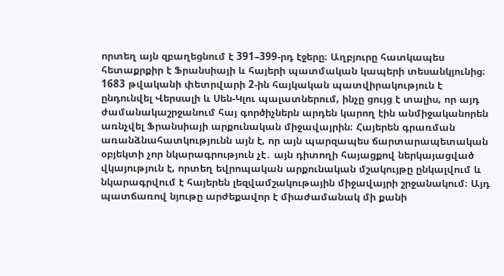որտեղ այն զբաղեցնում է 391–399-րդ էջերը։ Աղբյուրը հատկապես հետաքրքիր է Ֆրանսիայի և հայերի պատմական կապերի տեսանկյունից։ 1683 թվականի փետրվարի 2-ին հայկական պատվիրակություն է ընդունվել Վերսալի և Սեն-Կլու պալատներում, ինչը ցույց է տալիս, որ այդ ժամանակաշրջանում հայ գործիչներն արդեն կարող էին անմիջականորեն առնչվել Ֆրանսիայի արքունական միջավայրին։ Հայերեն գրառման առանձնահատկությունն այն է, որ այն պարզապես ճարտարապետական օբյեկտի չոր նկարագրություն չէ․ այն դիտողի հայացքով ներկայացված վկայություն է, որտեղ եվրոպական արքունական մշակույթը ընկալվում և նկարագրվում է հայերեն լեզվամշակութային միջավայրի շրջանակում։ Այդ պատճառով նյութը արժեքավոր է միաժամանակ մի քանի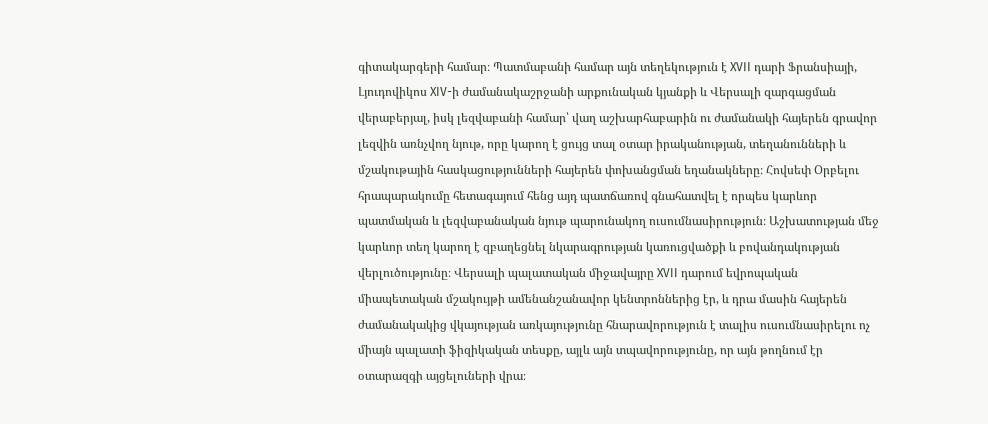գիտակարգերի համար։ Պատմաբանի համար այն տեղեկություն է XVII դարի Ֆրանսիայի, Լյուդովիկոս XIV-ի ժամանակաշրջանի արքունական կյանքի և Վերսալի զարգացման վերաբերյալ, իսկ լեզվաբանի համար՝ վաղ աշխարհաբարին ու ժամանակի հայերեն գրավոր լեզվին առնչվող նյութ, որը կարող է ցույց տալ օտար իրականության, տեղանունների և մշակութային հասկացությունների հայերեն փոխանցման եղանակները։ Հովսեփ Օրբելու հրապարակումը հետագայում հենց այդ պատճառով գնահատվել է որպես կարևոր պատմական և լեզվաբանական նյութ պարունակող ուսումնասիրություն։ Աշխատության մեջ կարևոր տեղ կարող է զբաղեցնել նկարագրության կառուցվածքի և բովանդակության վերլուծությունը։ Վերսալի պալատական միջավայրը XVII դարում եվրոպական միապետական մշակույթի ամենանշանավոր կենտրոններից էր, և դրա մասին հայերեն ժամանակակից վկայության առկայությունը հնարավորություն է տալիս ուսումնասիրելու ոչ միայն պալատի ֆիզիկական տեսքը, այլև այն տպավորությունը, որ այն թողնում էր օտարազգի այցելուների վրա։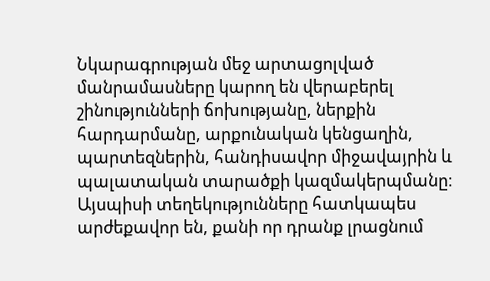Նկարագրության մեջ արտացոլված մանրամասները կարող են վերաբերել շինությունների ճոխությանը, ներքին հարդարմանը, արքունական կենցաղին, պարտեզներին, հանդիսավոր միջավայրին և պալատական տարածքի կազմակերպմանը։ Այսպիսի տեղեկությունները հատկապես արժեքավոր են, քանի որ դրանք լրացնում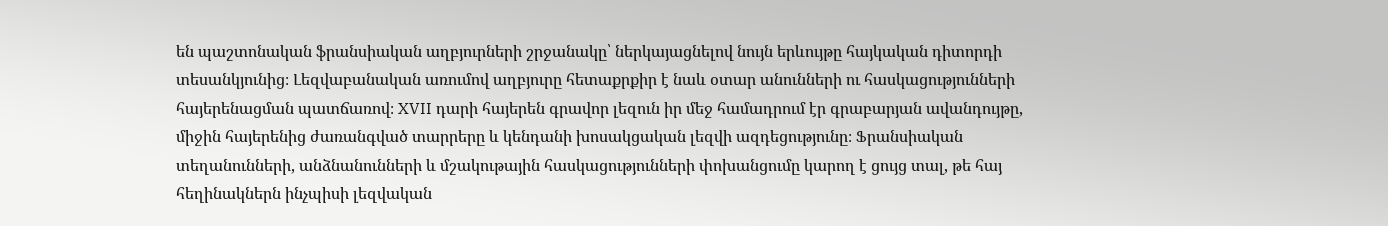են պաշտոնական ֆրանսիական աղբյուրների շրջանակը՝ ներկայացնելով նույն երևույթը հայկական դիտորդի տեսանկյունից։ Լեզվաբանական առումով աղբյուրը հետաքրքիր է նաև օտար անունների ու հասկացությունների հայերենացման պատճառով։ XVII դարի հայերեն գրավոր լեզուն իր մեջ համադրում էր գրաբարյան ավանդույթը, միջին հայերենից ժառանգված տարրերը և կենդանի խոսակցական լեզվի ազդեցությունը։ Ֆրանսիական տեղանունների, անձնանունների և մշակութային հասկացությունների փոխանցումը կարող է ցույց տալ, թե հայ հեղինակներն ինչպիսի լեզվական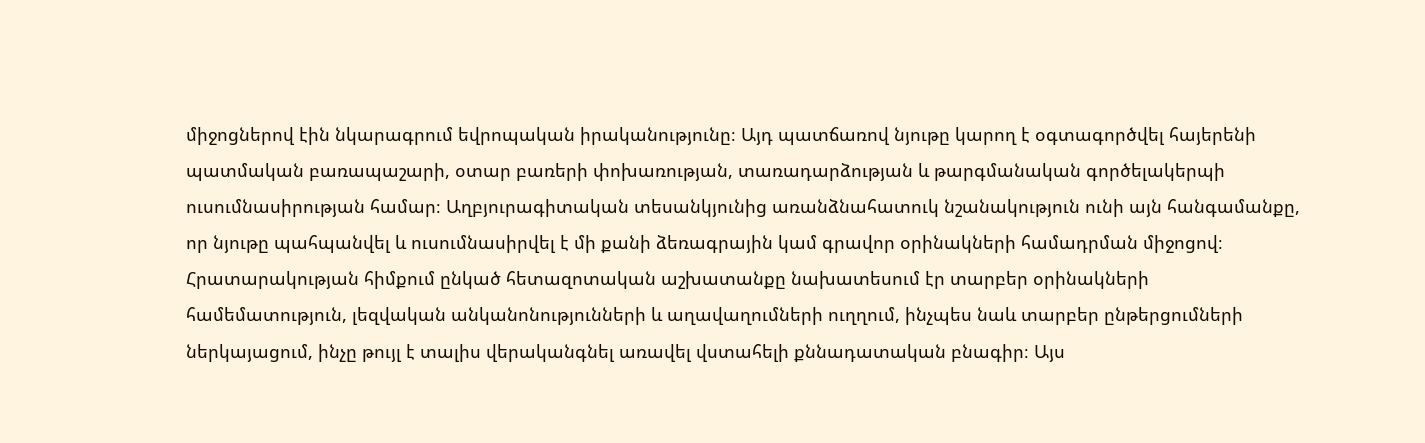միջոցներով էին նկարագրում եվրոպական իրականությունը։ Այդ պատճառով նյութը կարող է օգտագործվել հայերենի պատմական բառապաշարի, օտար բառերի փոխառության, տառադարձության և թարգմանական գործելակերպի ուսումնասիրության համար։ Աղբյուրագիտական տեսանկյունից առանձնահատուկ նշանակություն ունի այն հանգամանքը, որ նյութը պահպանվել և ուսումնասիրվել է մի քանի ձեռագրային կամ գրավոր օրինակների համադրման միջոցով։ Հրատարակության հիմքում ընկած հետազոտական աշխատանքը նախատեսում էր տարբեր օրինակների համեմատություն, լեզվական անկանոնությունների և աղավաղումների ուղղում, ինչպես նաև տարբեր ընթերցումների ներկայացում, ինչը թույլ է տալիս վերականգնել առավել վստահելի քննադատական բնագիր։ Այս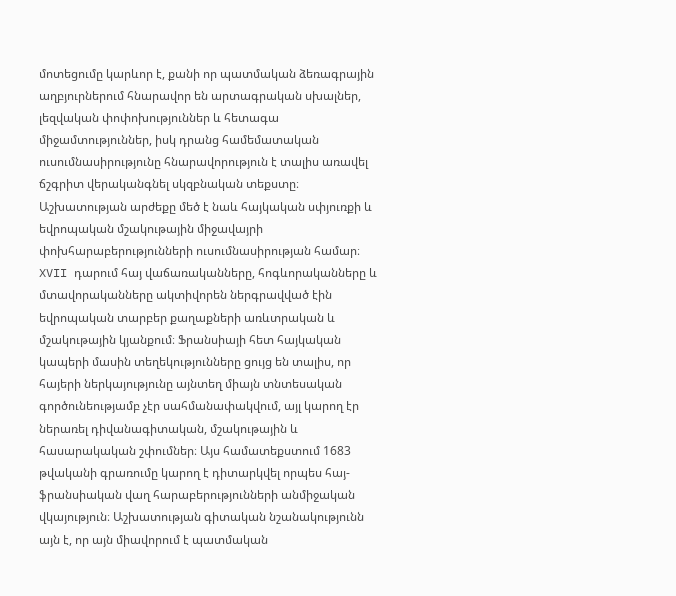մոտեցումը կարևոր է, քանի որ պատմական ձեռագրային աղբյուրներում հնարավոր են արտագրական սխալներ, լեզվական փոփոխություններ և հետագա միջամտություններ, իսկ դրանց համեմատական ուսումնասիրությունը հնարավորություն է տալիս առավել ճշգրիտ վերականգնել սկզբնական տեքստը։ Աշխատության արժեքը մեծ է նաև հայկական սփյուռքի և եվրոպական մշակութային միջավայրի փոխհարաբերությունների ուսումնասիրության համար։ XVII դարում հայ վաճառականները, հոգևորականները և մտավորականները ակտիվորեն ներգրավված էին եվրոպական տարբեր քաղաքների առևտրական և մշակութային կյանքում։ Ֆրանսիայի հետ հայկական կապերի մասին տեղեկությունները ցույց են տալիս, որ հայերի ներկայությունը այնտեղ միայն տնտեսական գործունեությամբ չէր սահմանափակվում, այլ կարող էր ներառել դիվանագիտական, մշակութային և հասարակական շփումներ։ Այս համատեքստում 1683 թվականի գրառումը կարող է դիտարկվել որպես հայ-ֆրանսիական վաղ հարաբերությունների անմիջական վկայություն։ Աշխատության գիտական նշանակությունն այն է, որ այն միավորում է պատմական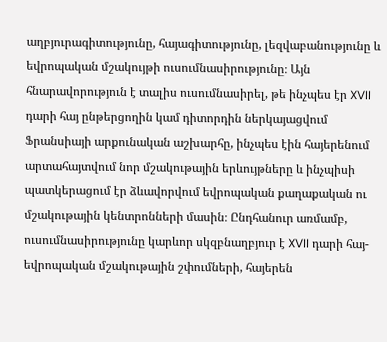աղբյուրագիտությունը, հայագիտությունը, լեզվաբանությունը և եվրոպական մշակույթի ուսումնասիրությունը։ Այն հնարավորություն է տալիս ուսումնասիրել, թե ինչպես էր XVII դարի հայ ընթերցողին կամ դիտորդին ներկայացվում Ֆրանսիայի արքունական աշխարհը, ինչպես էին հայերենում արտահայտվում նոր մշակութային երևույթները և ինչպիսի պատկերացում էր ձևավորվում եվրոպական քաղաքական ու մշակութային կենտրոնների մասին։ Ընդհանուր առմամբ, ուսումնասիրությունը կարևոր սկզբնաղբյուր է XVII դարի հայ-եվրոպական մշակութային շփումների, հայերեն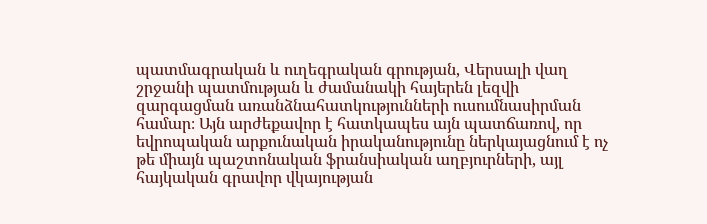պատմագրական և ուղեգրական գրության, Վերսալի վաղ շրջանի պատմության և ժամանակի հայերեն լեզվի զարգացման առանձնահատկությունների ուսումնասիրման համար։ Այն արժեքավոր է հատկապես այն պատճառով, որ եվրոպական արքունական իրականությունը ներկայացնում է ոչ թե միայն պաշտոնական ֆրանսիական աղբյուրների, այլ հայկական գրավոր վկայության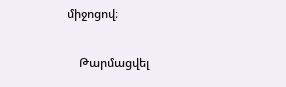միջոցով։

    Թարմացվել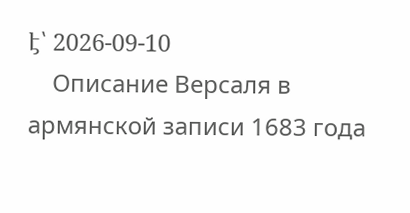է՝ 2026-09-10
    Описание Версаля в армянской записи 1683 года